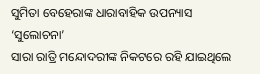ସୁମିତା ବେହେରାଙ୍କ ଧାରାବାହିକ ଉପନ୍ୟାସ ‘ସୁଲୋଚନା’
ସାରା ରାତ୍ରି ମନ୍ଦୋଦରୀଙ୍କ ନିକଟରେ ରହି ଯାଇଥିଲେ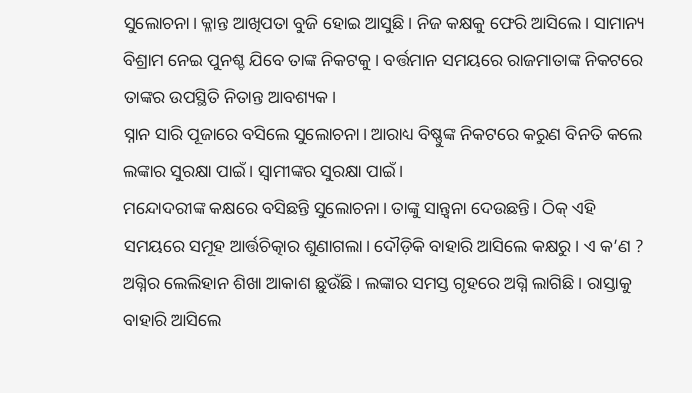ସୁଲୋଚନା। କ୍ଳାନ୍ତ ଆଖିପତା ବୁଜି ହୋଇ ଆସୁଛି। ନିଜ କକ୍ଷକୁ ଫେରି ଆସିଲେ। ସାମାନ୍ୟ ବିଶ୍ରାମ ନେଇ ପୁନଶ୍ଚ ଯିବେ ତାଙ୍କ ନିକଟକୁ। ବର୍ତ୍ତମାନ ସମୟରେ ରାଜମାତାଙ୍କ ନିକଟରେ ତାଙ୍କର ଉପସ୍ଥିତି ନିତାନ୍ତ ଆବଶ୍ୟକ।
ସ୍ନାନ ସାରି ପୂଜାରେ ବସିଲେ ସୁଲୋଚନା। ଆରାଧ୍ୟ ବିଷ୍ଣୁଙ୍କ ନିକଟରେ କରୁଣ ବିନତି କଲେ ଲଙ୍କାର ସୁରକ୍ଷା ପାଇଁ। ସ୍ୱାମୀଙ୍କର ସୁରକ୍ଷା ପାଇଁ।
ମନ୍ଦୋଦରୀଙ୍କ କକ୍ଷରେ ବସିଛନ୍ତି ସୁଲୋଚନା। ତାଙ୍କୁ ସାନ୍ତ୍ୱନା ଦେଉଛନ୍ତି। ଠିକ୍ ଏହି ସମୟରେ ସମୂହ ଆର୍ତ୍ତଚିତ୍କାର ଶୁଣାଗଲା। ଦୌଡ଼ିକି ବାହାରି ଆସିଲେ କକ୍ଷରୁ। ଏ କ’ଣ ? ଅଗ୍ନିର ଲେଲିହାନ ଶିଖା ଆକାଶ ଛୁଉଁଛି। ଲଙ୍କାର ସମସ୍ତ ଗୃହରେ ଅଗ୍ନି ଲାଗିଛି। ରାସ୍ତାକୁ ବାହାରି ଆସିଲେ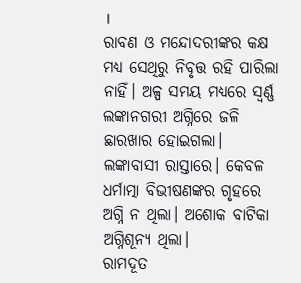।
ରାବଣ ଓ ମନ୍ଦୋଦରୀଙ୍କର କକ୍ଷ ମଧ୍ୟ ସେଥିରୁ ନିବୃତ୍ତ ରହି ପାରିଲା ନାହିଁ। ଅଳ୍ପ ସମୟ ମଧ୍ୟରେ ସ୍ୱର୍ଣ୍ଣ ଲଙ୍କାନଗରୀ ଅଗ୍ନିରେ ଜଳି ଛାରଖାର ହୋଇଗଲା। ଲଙ୍କାବାସୀ ରାସ୍ତାରେ। କେବଳ ଧର୍ମାତ୍ମା ବିଭୀଷଣଙ୍କର ଗୃହରେ ଅଗ୍ନି ନ ଥିଲା। ଅଶୋକ ବାଟିକା ଅଗ୍ନିଶୂନ୍ୟ ଥିଲା।
ରାମଦୂତ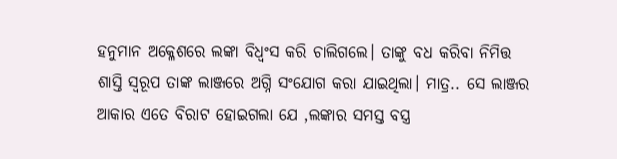ହନୁମାନ ଅକ୍ଳେଶରେ ଲଙ୍କା ବିଧ୍ୱଂସ କରି ଚାଲିଗଲେ। ତାଙ୍କୁ ବଧ କରିବା ନିମିତ୍ତ ଶାସ୍ତି ସ୍ୱରୂପ ତାଙ୍କ ଲାଞ୍ଜରେ ଅଗ୍ନି ସଂଯୋଗ କରା ଯାଇଥିଲା। ମାତ୍ର.. ସେ ଲାଞ୍ଜର ଆକାର ଏତେ ବିରାଟ ହୋଇଗଲା ଯେ ,ଲଙ୍କାର ସମସ୍ତ ବସ୍ତ୍ର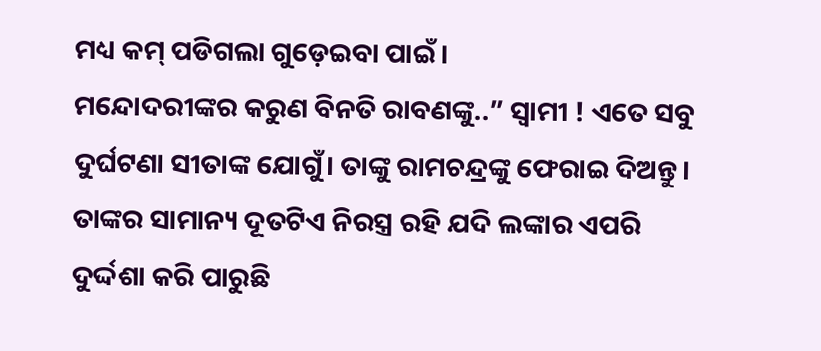ମଧ୍ୟ କମ୍ ପଡିଗଲା ଗୁଡ଼େଇବା ପାଇଁ।
ମନ୍ଦୋଦରୀଙ୍କର କରୁଣ ବିନତି ରାବଣଙ୍କୁ..” ସ୍ୱାମୀ ! ଏତେ ସବୁ ଦୁର୍ଘଟଣା ସୀତାଙ୍କ ଯୋଗୁଁ। ତାଙ୍କୁ ରାମଚନ୍ଦ୍ରଙ୍କୁ ଫେରାଇ ଦିଅନ୍ତୁ। ତାଙ୍କର ସାମାନ୍ୟ ଦୂତଟିଏ ନିରସ୍ତ୍ର ରହି ଯଦି ଲଙ୍କାର ଏପରି ଦୁର୍ଦ୍ଦଶା କରି ପାରୁଛି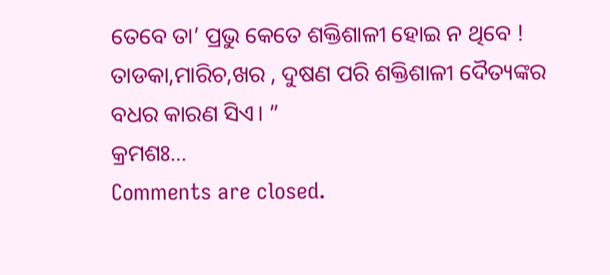ତେବେ ତା’ ପ୍ରଭୁ କେତେ ଶକ୍ତିଶାଳୀ ହୋଇ ନ ଥିବେ ! ତାଡକା,ମାରିଚ,ଖର , ଦୁଷଣ ପରି ଶକ୍ତିଶାଳୀ ଦୈତ୍ୟଙ୍କର ବଧର କାରଣ ସିଏ। ”
କ୍ରମଶଃ…
Comments are closed.